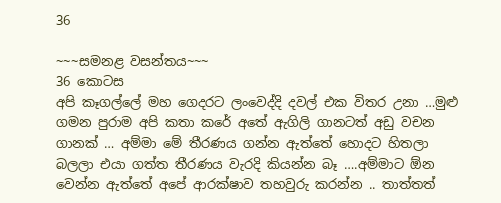36

~~~සමනළ වසන්තය~~~
36 කොටස
අපි කෑගල්ලේ මහ ගෙදරට ලංවෙද්දි දවල් එක විතර උනා …මුළු ගමන පුරාම අපි කතා කරේ අතේ ඇගිලි ගානටත් අඩු වචන ගානක් … අම්මා මේ තීරණය ගන්න ඇත්තේ හොදට හිතලා බලලා එයා ගත්ත තීරණය වැරදි කියන්න බෑ ….අම්මාට ඕන වෙන්න ඇත්තේ අපේ ආරක්ෂාව තහවුරු කරන්න .. තාත්තත්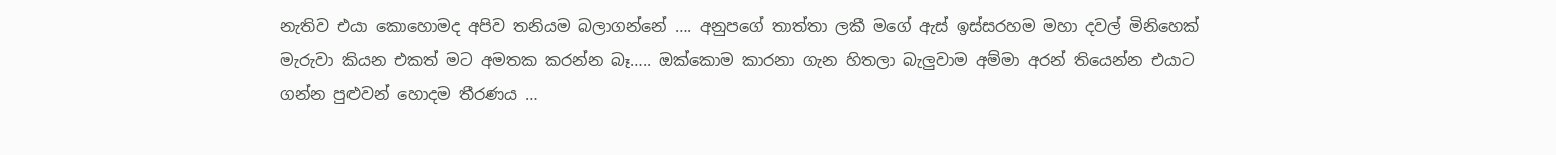නැතිව එයා කොහොමද අපිව තනියම බලාගන්නේ …. අනුපගේ තාත්තා ලකී මගේ ඇස් ඉස්සරහම මහා දවල් මිනිහෙක් මැරුවා කියන එකත් මට අමතක කරන්න බෑ….. ඔක්කොම කාරනා ගැන හිතලා බැලුවාම අම්මා අරන් තියෙන්න එයාට ගන්න පුළුවන් හොදම තීරණය …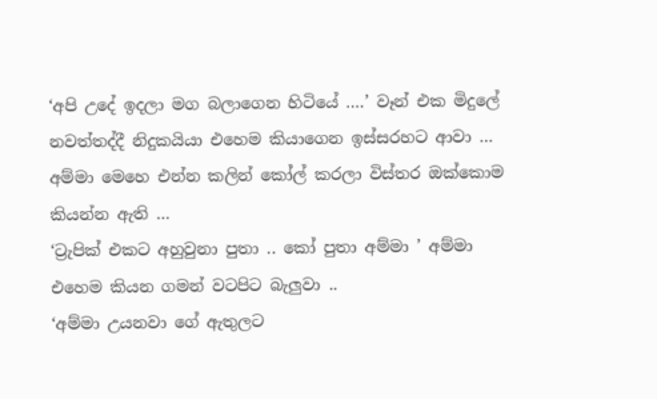‘අපි උදේ ඉදලා මග බලාගෙන හිටියේ ….’ වෑන් එක මිදුලේ නවත්තද්දී නිදුකයියා එහෙම කියාගෙන ඉස්සරහට ආවා … අම්මා මෙහෙ එන්න කලින් කෝල් කරලා විස්තර ඔක්කොම කියන්න ඇති …
‘ට්‍රැපික් එකට අහුවුනා පුතා .. කෝ පුතා අම්මා ’ අම්මා එහෙම කියන ගමන් වටපිට බැලුවා ..
‘අම්මා උයනවා ගේ ඇතුලට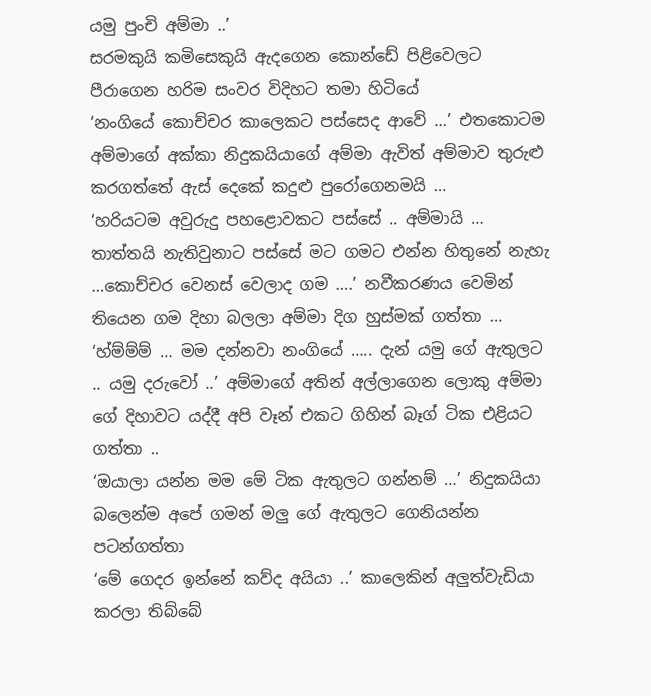යමු පුංචි අම්මා ..’
සරමකුයි කමිසෙකුයි ඇදගෙන කොන්ඩේ පිළිවෙලට පීරාගෙන හරිම සංවර විදිහට තමා හිටියේ
‘නංගියේ කොච්චර කාලෙකට පස්සෙද ආවේ …’ එතකොටම අම්මාගේ අක්කා නිදුකයියාගේ අම්මා ඇවිත් අම්මාව තුරුළු කරගත්තේ ඇස් දෙකේ කදුළු පුරෝගෙනමයි …
‘හරියටම අවුරුදු පහළොවකට පස්සේ .. අම්මායි … තාත්තයි නැතිවුනාට පස්සේ මට ගමට එන්න හිතුනේ නැහැ …කොච්චර වෙනස් වෙලාද ගම ….’ නවීකරණය වෙමින් තියෙන ගම දිහා බලලා අම්මා දිග හුස්මක් ගත්තා …
‘හ්ම්ම්ම් … මම දන්නවා නංගියේ ….. දැන් යමු ගේ ඇතුලට .. යමු දරුවෝ ..’ අම්මාගේ අතින් අල්ලාගෙන ලොකු අම්මා ගේ දිහාවට යද්දී අපි වෑන් එකට ගිහින් බෑග් ටික එළියට ගත්තා ..
‘ඔයාලා යන්න මම මේ ටික ඇතුලට ගන්නම් …’ නිදුකයියා බලෙන්ම අපේ ගමන් මලු ගේ ඇතුලට ගෙනියන්න පටන්ගත්තා
‘මේ ගෙදර ඉන්නේ කව්ද අයියා ..’ කාලෙකින් අලුත්වැඩියා කරලා තිබ්බේ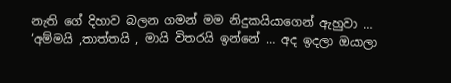නැති ගේ දිහාව බලන ගමන් මම නිදුකයියාගෙන් ඇහුවා …
‘අම්මයි ,තාත්තයි , මායි විතරයි ඉන්නේ … අද ඉදලා ඔයාලා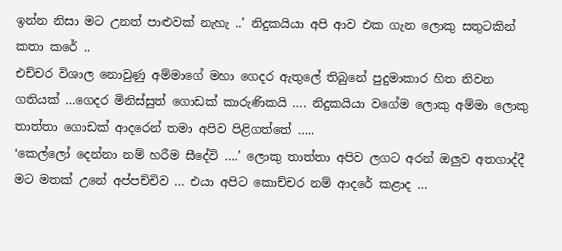ඉන්න නිසා මට උනත් පාළුවක් නැහැ ..’ නිදුකයියා අපි ආව එක ගැන ලොකු සතුටකින් කතා කරේ ..
එච්චර විශාල නොවුණු අම්මාගේ මහා ගෙදර ඇතුලේ තිබුනේ පුදුමාකාර හිත නිවන ගතියක් …ගෙදර මිනිස්සුත් ගොඩක් කාරුණිකයි …. නිදුකයියා වගේම ලොකු අම්මා ලොකු තාත්තා ගොඩක් ආදරෙන් තමා අපිව පිළිගත්තේ …..
‘කෙල්ලෝ දෙන්නා නම් හරීම සීදේවි ….’ ලොකු තාත්තා අපිව ලගට අරන් ඔලුව අතගාද්දී මට මතක් උනේ අප්පච්චිව … එයා අපිට කොච්චර නම් ආදරේ කළාද …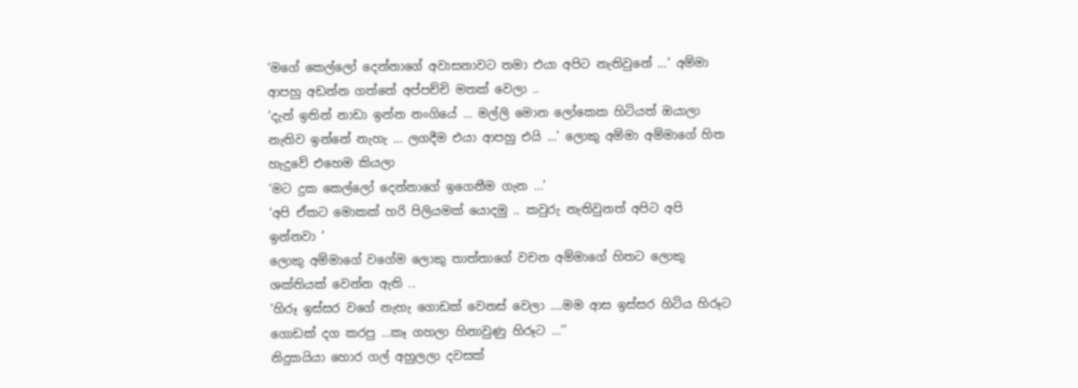‘මගේ කෙල්ලෝ දෙන්නාගේ අවාසනාවට තමා එයා අපිට නැතිවුනේ …’ අම්මා ආපහු අඩන්න ගත්තේ අප්පච්චි මතක් වෙලා ..
‘දැන් ඉතින් නාඩා ඉන්න නංගියේ … මල්ලි මොන ලෝකෙක හිටියත් ඔයාලා නැතිව ඉන්නේ නැහැ … ලගදීම එයා ආපහු එයි …’ ලොකු අම්මා අම්මාගේ හිත හැදුවේ එහෙම කියලා
‘මට දුක කෙල්ලෝ දෙන්නාගේ ඉගෙනීම ගැන …’
‘අපි ඒකට මොකක් හරි පිලියමක් යොදමු .. කවුරු නැතිවුනත් අපිට අපි ඉන්නවා ’
ලොකු අම්මාගේ වගේම ලොකු තාත්තාගේ වචන අම්මාගේ හිතට ලොකු ශක්තියක් වෙන්න ඇති ..
‘හිරූ ඉස්සර වගේ නැහැ ගොඩක් වෙනස් වෙලා ….මම ආස ඉස්සර හිටිය හිරූට ගොඩක් දග කරපු …කෑ ගහලා හිනාවුණු හිරූට …’’
නිදුකයියා හොර ගල් අහුලලා දවසක්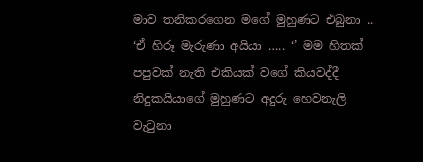මාව තනිකරගෙන මගේ මුහුණට එබුනා ..
‘ඒ හිරූ මැරුණා අයියා ….. ‘’ මම හිතක් පපුවක් නැති එකියක් වගේ කියවද්දී නිදුකයියාගේ මුහුණට අදුරු හෙවනැලි වැටුනා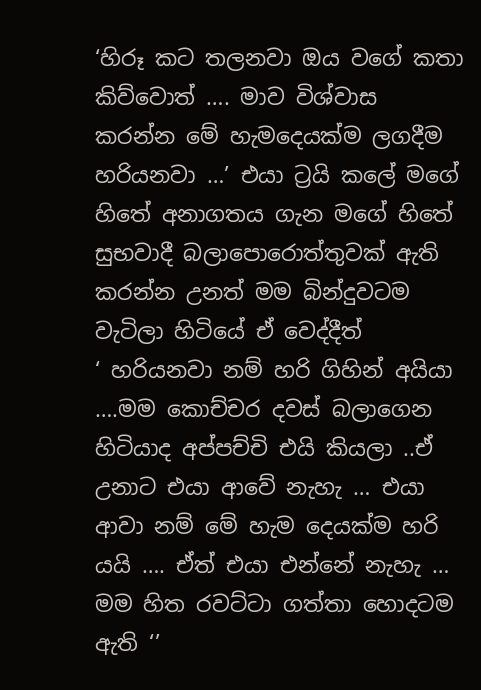‘හිරූ කට තලනවා ඔය වගේ කතා කිව්වොත් …. මාව විශ්වාස කරන්න මේ හැමදෙයක්ම ලගදීම හරියනවා …’ එයා ට්‍රයි කලේ මගේ හිතේ අනාගතය ගැන මගේ හිතේ සුභවාදී බලාපොරොත්තුවක් ඇති කරන්න උනත් මම බින්දුවටම වැටිලා හිටියේ ඒ වෙද්දීත්
‘ හරියනවා නම් හරි ගිහින් අයියා ….මම කොච්චර දවස් බලාගෙන හිටියාද අප්පච්චි එයි කියලා ..ඒ උනාට එයා ආවේ නැහැ … එයා ආවා නම් මේ හැම දෙයක්ම හරි යයි …. ඒත් එයා එන්නේ නැහැ … මම හිත රවට්ටා ගත්තා හොදටම ඇති ‘’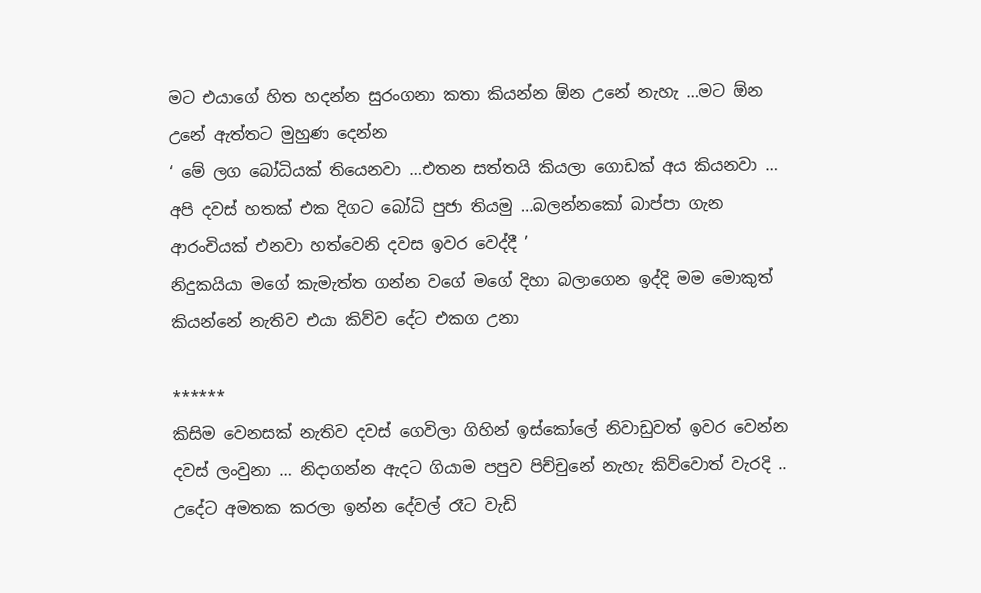මට එයාගේ හිත හදන්න සුරංගනා කතා කියන්න ඕන උනේ නැහැ …මට ඕන උනේ ඇත්තට මුහුණ දෙන්න
‘ මේ ලග බෝධියක් තියෙනවා …එතන සත්තයි කියලා ගොඩක් අය කියනවා … අපි දවස් හතක් එක දිගට බෝධි පුජා තියමු …බලන්නකෝ බාප්පා ගැන ආරංචියක් එනවා හත්වෙනි දවස ඉවර වෙද්දී ’
නිදුකයියා මගේ කැමැත්ත ගන්න වගේ මගේ දිහා බලාගෙන ඉද්දි මම මොකුත් කියන්නේ නැතිව එයා කිව්ව දේට එකග උනා

******
කිසිම වෙනසක් නැතිව දවස් ගෙවිලා ගිහින් ඉස්කෝලේ නිවාඩුවත් ඉවර වෙන්න දවස් ලංවුනා … නිදාගන්න ඇදට ගියාම පපුව පිච්චුනේ නැහැ කිව්වොත් වැරදි .. උදේට අමතක කරලා ඉන්න දේවල් රෑට වැඩි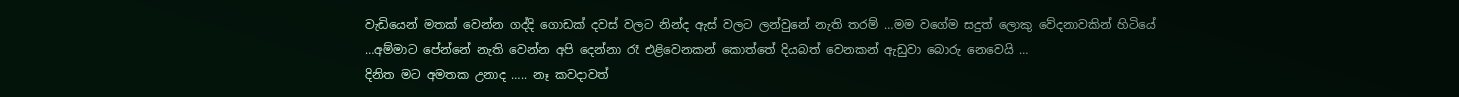වැඩියෙන් මතක් වෙන්න ගද්දි ගොඩක් දවස් වලට නින්ද ඇස් වලට ලන්වුනේ නැති තරම් …මම වගේම සදුත් ලොකු වේදනාවකින් හිටියේ …අම්මාට පේන්නේ නැති වෙන්න අපි දෙන්නා රෑ එළිවෙනකන් කොත්තේ දියබත් වෙනකන් ඇඩුවා බොරු නෙවෙයි …
දිනිත මට අමතක උනාද ….. නෑ කවදාවත්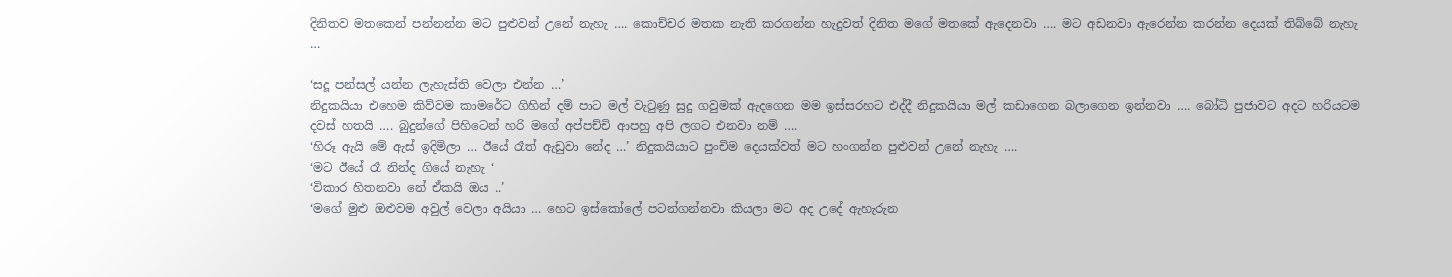දිනිතව මතකෙන් පන්නන්න මට පුළුවන් උනේ නැහැ …. කොච්චර මතක නැති කරගන්න හැදුවත් දිනිත මගේ මතකේ ඇදෙනවා …. මට අඩනවා ඇරෙන්න කරන්න දෙයක් තිබ්බේ නැහැ …

‘සදූ පන්සල් යන්න ලැහැස්ති වෙලා එන්න …’
නිදුකයියා එහෙම කිව්වම කාමරේට ගිහින් දම් පාට මල් වැටුණු සුදු ගවුමක් ඇදගෙන මම ඉස්සරහට එද්දී නිදුකයියා මල් කඩාගෙන බලාගෙන ඉන්නවා …. බෝධි පුජාවට අදට හරියටම දවස් හතයි …. බුදුන්ගේ පිහිටෙන් හරි මගේ අප්පච්චි ආපහු අපි ලගට එනවා නම් ….
‘හිරූ ඇයි මේ ඇස් ඉදිමිලා … ඊයේ රෑත් ඇඩුවා නේද …’ නිදුකයියාට පුංචිම දෙයක්වත් මට හංගන්න පුළුවන් උනේ නැහැ ….
‘මට ඊයේ රෑ නින්ද ගියේ නැහැ ‘
‘විකාර හිතනවා නේ ඒකයි ඔය ..’
‘මගේ මුළු ඔළුවම අවුල් වෙලා අයියා … හෙට ඉස්කෝලේ පටන්ගන්නවා කියලා මට අද උදේ ඇහැරුන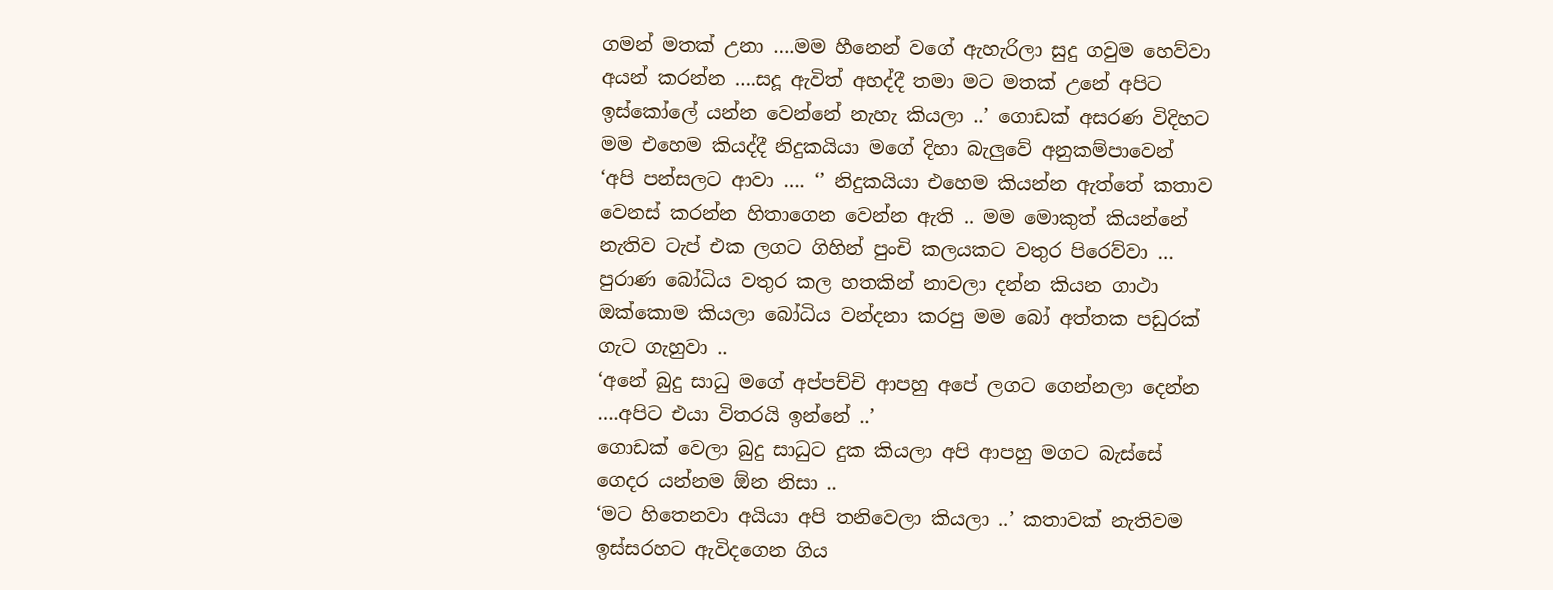ගමන් මතක් උනා ….මම හීනෙන් වගේ ඇහැරිලා සුදු ගවුම හෙව්වා අයන් කරන්න ….සදූ ඇවිත් අහද්දී තමා මට මතක් උනේ අපිට ඉස්කෝලේ යන්න වෙන්නේ නැහැ කියලා ..’ ගොඩක් අසරණ විදිහට මම එහෙම කියද්දී නිදුකයියා මගේ දිහා බැලුවේ අනුකම්පාවෙන්
‘අපි පන්සලට ආවා …. ‘’ නිදුකයියා එහෙම කියන්න ඇත්තේ කතාව වෙනස් කරන්න හිතාගෙන වෙන්න ඇති .. මම මොකුත් කියන්නේ නැතිව ටැප් එක ලගට ගිහින් පුංචි කලයකට වතුර පිරෙව්වා …
පුරාණ බෝධිය වතුර කල හතකින් නාවලා දන්න කියන ගාථා ඔක්කොම කියලා බෝධිය වන්දනා කරපු මම බෝ අත්තක පඩුරක් ගැට ගැහුවා ..
‘අනේ බුදු සාධු මගේ අප්පච්චි ආපහු අපේ ලගට ගෙන්නලා දෙන්න ….අපිට එයා විතරයි ඉන්නේ ..’
ගොඩක් වෙලා බුදු සාධුට දුක කියලා අපි ආපහු මගට බැස්සේ ගෙදර යන්නම ඕන නිසා ..
‘මට හිතෙනවා අයියා අපි තනිවෙලා කියලා ..’ කතාවක් නැතිවම ඉස්සරහට ඇවිදගෙන ගිය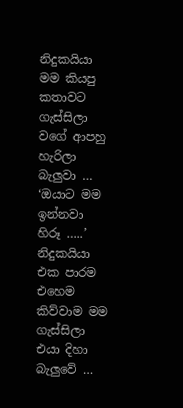නිදුකයියා මම කියපු කතාවට ගැස්සිලා වගේ ආපහු හැරිලා බැලුවා …
‘ඔයාට මම ඉන්නවා හිරූ …..’ නිදුකයියා එක පාරම එහෙම කිව්වාම මම ගැස්සිලා එයා දිහා බැලුවේ …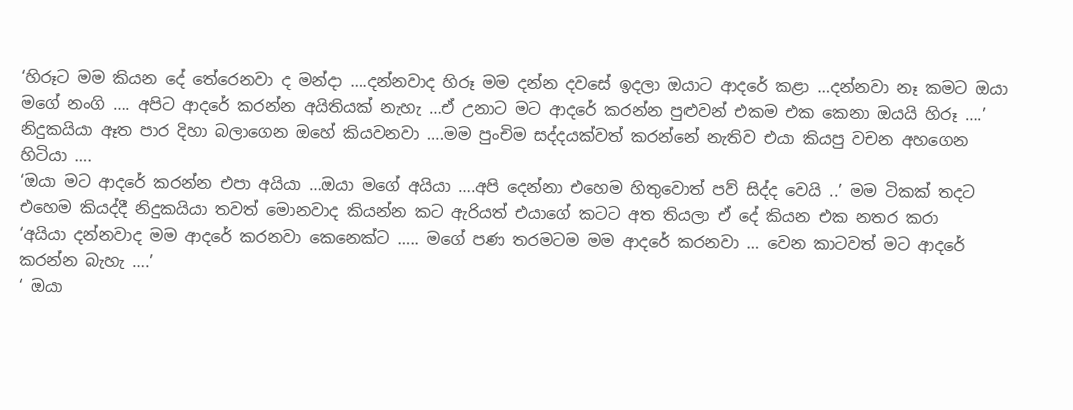‘හිරූට මම කියන දේ තේරෙනවා ද මන්දා ….දන්නවාද හිරූ මම දන්න දවසේ ඉදලා ඔයාට ආදරේ කළා …දන්නවා නෑ කමට ඔයා මගේ නංගි …. අපිට ආදරේ කරන්න අයිතියක් නැහැ …ඒ උනාට මට ආදරේ කරන්න පුළුවන් එකම එක කෙනා ඔයයි හිරූ ….’
නිදුකයියා ඈත පාර දිහා බලාගෙන ඔහේ කියවනවා ….මම පුංචිම සද්දයක්වත් කරන්නේ නැතිව එයා කියපු වචන අහගෙන හිටියා ….
‘ඔයා මට ආදරේ කරන්න එපා අයියා …ඔයා මගේ අයියා ….අපි දෙන්නා එහෙම හිතුවොත් පව් සිද්ද වෙයි ..’ මම ටිකක් තදට එහෙම කියද්දී නිදුකයියා තවත් මොනවාද කියන්න කට ඇරියත් එයාගේ කටට අත තියලා ඒ දේ කියන එක නතර කරා
‘අයියා දන්නවාද මම ආදරේ කරනවා කෙනෙක්ට ….. මගේ පණ තරමටම මම ආදරේ කරනවා … වෙන කාටවත් මට ආදරේ කරන්න බැහැ ….’
‘ ඔයා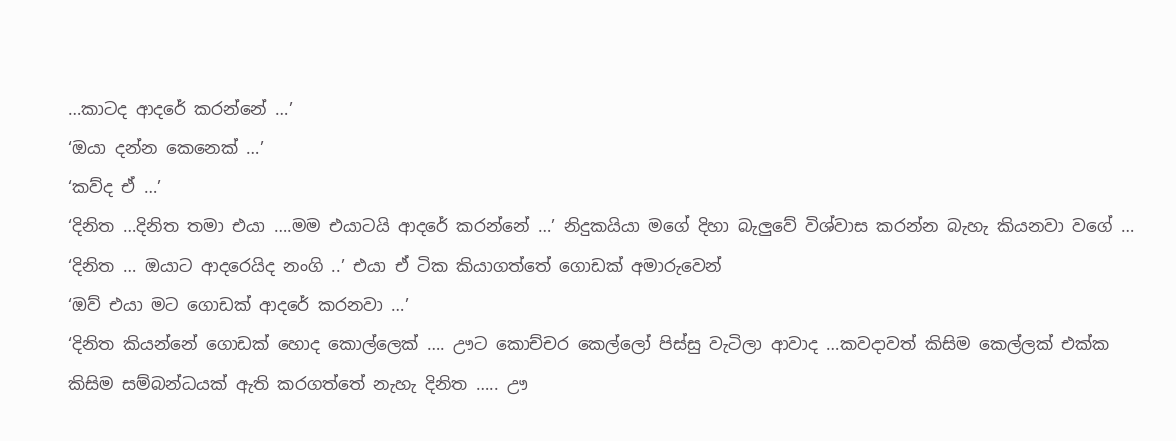…කාටද ආදරේ කරන්නේ …’
‘ඔයා දන්න කෙනෙක් …’
‘කව්ද ඒ …’
‘දිනිත …දිනිත තමා එයා ….මම එයාටයි ආදරේ කරන්නේ …’ නිදුකයියා මගේ දිහා බැලුවේ විශ්වාස කරන්න බැහැ කියනවා වගේ …
‘දිනිත … ඔයාට ආදරෙයිද නංගි ..’ එයා ඒ ටික කියාගත්තේ ගොඩක් අමාරුවෙන්
‘ඔව් එයා මට ගොඩක් ආදරේ කරනවා …’
‘දිනිත කියන්නේ ගොඩක් හොද කොල්ලෙක් …. ඌට කොච්චර කෙල්ලෝ පිස්සු වැටිලා ආවාද …කවදාවත් කිසිම කෙල්ලක් එක්ක කිසිම සම්බන්ධයක් ඇති කරගත්තේ නැහැ දිනිත ….. ඌ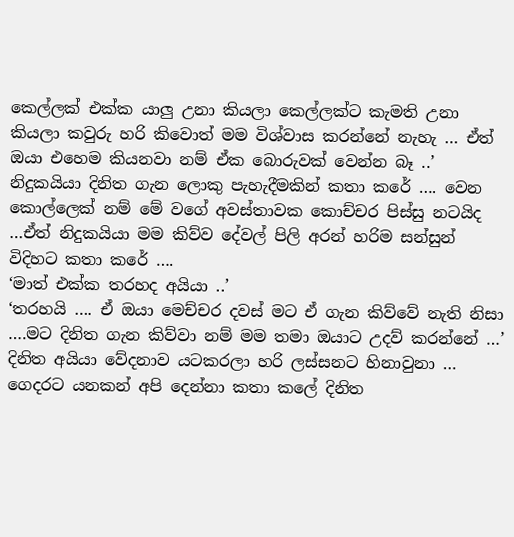කෙල්ලක් එක්ක යාලු උනා කියලා කෙල්ලක්ට කැමති උනා කියලා කවුරු හරි කිවොත් මම විශ්වාස කරන්නේ නැහැ … ඒත් ඔයා එහෙම කියනවා නම් ඒක බොරුවක් වෙන්න බෑ ..’ නිදුකයියා දිනිත ගැන ලොකු පැහැදීමකින් කතා කරේ …. වෙන කොල්ලෙක් නම් මේ වගේ අවස්තාවක කොච්චර පිස්සු නටයිද …ඒත් නිදුකයියා මම කිව්ව දේවල් පිලි අරන් හරිම සන්සුන් විදිහට කතා කරේ ….
‘මාත් එක්ක තරහද අයියා ..’
‘තරහයි …. ඒ ඔයා මෙච්චර දවස් මට ඒ ගැන කිව්වේ නැති නිසා ….මට දිනිත ගැන කිව්වා නම් මම තමා ඔයාට උදව් කරන්නේ …’ දිනිත අයියා වේදනාව යටකරලා හරි ලස්සනට හිනාවුනා …
ගෙදරට යනකන් අපි දෙන්නා කතා කලේ දිනිත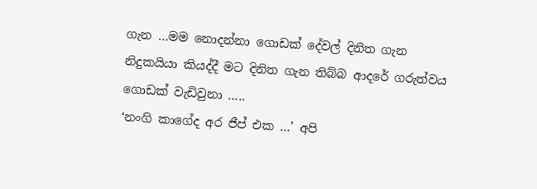ගැන …මම නොදන්නා ගොඩක් දේවල් දිනිත ගැන නිදුකයියා කියද්දී මට දිනිත ගැන තිබ්බ ආදරේ ගරුත්වය ගොඩක් වැඩිවුනා …..
‘නංගි කාගේද අර ජීප් එක …’ අපි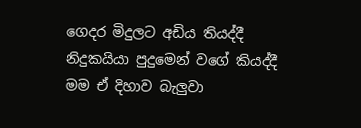ගෙදර මිදුලට අඩිය තියද්දී නිදුකයියා පුදුමෙන් වගේ කියද්දී මම ඒ දිහාව බැලුවා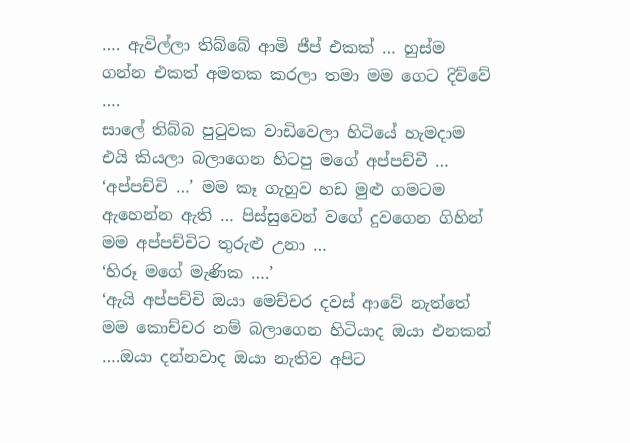…. ඇවිල්ලා තිබ්බේ ආමි ජීප් එකක් … හුස්ම ගන්න එකත් අමතක කරලා තමා මම ගෙට දිව්වේ ….
සාලේ තිබ්බ පුටුවක වාඩිවෙලා හිටියේ හැමදාම එයි කියලා බලාගෙන හිටපු මගේ අප්පච්චී …
‘අප්පච්චි …’ මම කෑ ගැහුව හඩ මුළු ගමටම ඇහෙන්න ඇති … පිස්සුවෙන් වගේ දුවගෙන ගිහින් මම අප්පච්චිට තුරුළු උනා …
‘හිරූ මගේ මැණික ….’
‘ඇයි අප්පච්චි ඔයා මෙච්චර දවස් ආවේ නැත්තේ මම කොච්චර නම් බලාගෙන හිටියාද ඔයා එනකන් ….ඔයා දන්නවාද ඔයා නැතිව අපිට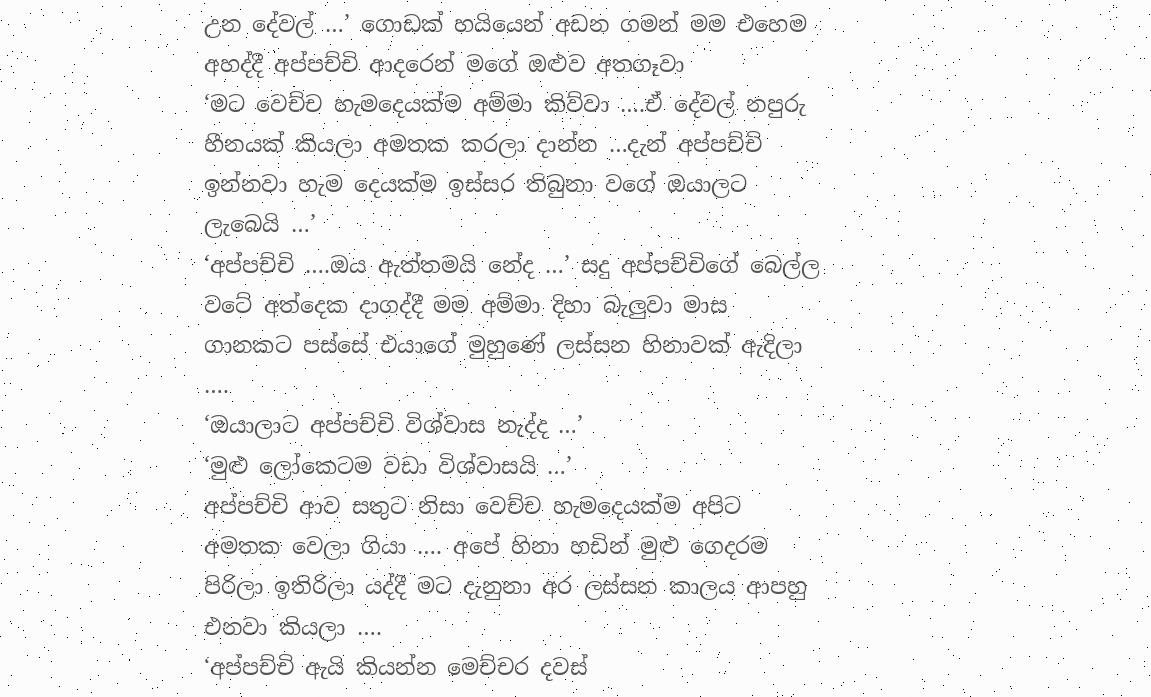උන දේවල් …’ ගොඩක් හයියෙන් අඩන ගමන් මම එහෙම අහද්දී අප්පච්චි ආදරෙන් මගේ ඔළුව අතගෑවා
‘මට වෙච්ච හැමදෙයක්ම අම්මා කිව්වා ….ඒ දේවල් නපුරු හීනයක් කියලා අමතක කරලා දාන්න …දැන් අප්පච්චි ඉන්නවා හැම දෙයක්ම ඉස්සර තිබුනා වගේ ඔයාලට ලැබෙයි …’
‘අප්පච්චි ….ඔය ඇත්තමයි නේද …’ සදු අප්පච්චිගේ බෙල්ල වටේ අත්දෙක දාගද්දී මම අම්මා දිහා බැලුවා මාස ගානකට පස්සේ එයාගේ මුහුණේ ලස්සන හිනාවක් ඇදිලා ….
‘ඔයාලාට අප්පච්චි විශ්වාස නැද්ද …’
‘මුළු ලෝකෙටම වඩා විශ්වාසයි …’
අප්පච්චි ආව සතුට නිසා වෙච්ච හැමදෙයක්ම අපිට අමතක වෙලා ගියා …. අපේ හිනා හඩින් මුළු ගෙදරම පිරිලා ඉතිරිලා යද්දී මට දැනුනා අර ලස්සන කාලය ආපහු එනවා කියලා ….
‘අප්පච්චි ඇයි කියන්න මෙච්චර දවස්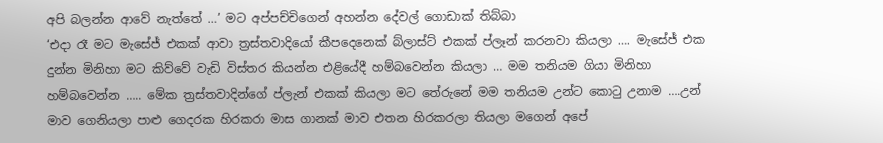අපි බලන්න ආවේ නැත්තේ …’ මට අප්පච්චිගෙන් අහන්න දේවල් ගොඩාක් තිබ්බා
‘එදා රෑ මට මැසේජ් එකක් ආවා ත්‍රස්තවාදියෝ කීපදෙනෙක් බ්ලාස්ට් එකක් ප්ලෑන් කරනවා කියලා …. මැසේජ් එක දුන්න මිනිහා මට කිව්වේ වැඩි විස්තර කියන්න එළියේදී හම්බවෙන්න කියලා … මම තනියම ගියා මිනිහා හම්බවෙන්න ….. මේක ත්‍රස්තවාදින්ගේ ප්ලැන් එකක් කියලා මට තේරුනේ මම තනියම උන්ට කොටු උනාම ….උන් මාව ගෙනියලා පාළු ගෙදරක හිරකරා මාස ගානක් මාව එතන හිරකරලා තියලා මගෙන් අපේ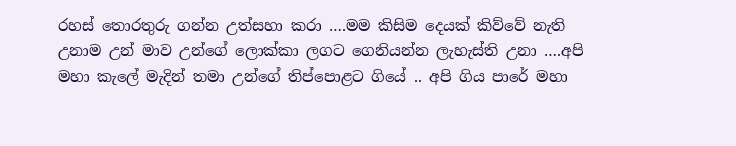රහස් තොරතුරු ගන්න උත්සහා කරා ….මම කිසිම දෙයක් කිව්වේ නැති උනාම උන් මාව උන්ගේ ලොක්කා ලගට ගෙනියන්න ලැහැස්ති උනා ….අපි මහා කැලේ මැදින් තමා උන්ගේ තිප්පොළට ගියේ .. අපි ගිය පාරේ මහා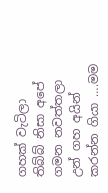ගහක් වැටිලා තිබ්බ් නිසා අපේ ගමන නවත්තලා උන් ගහ අයින් කරන්න ගියා ….මම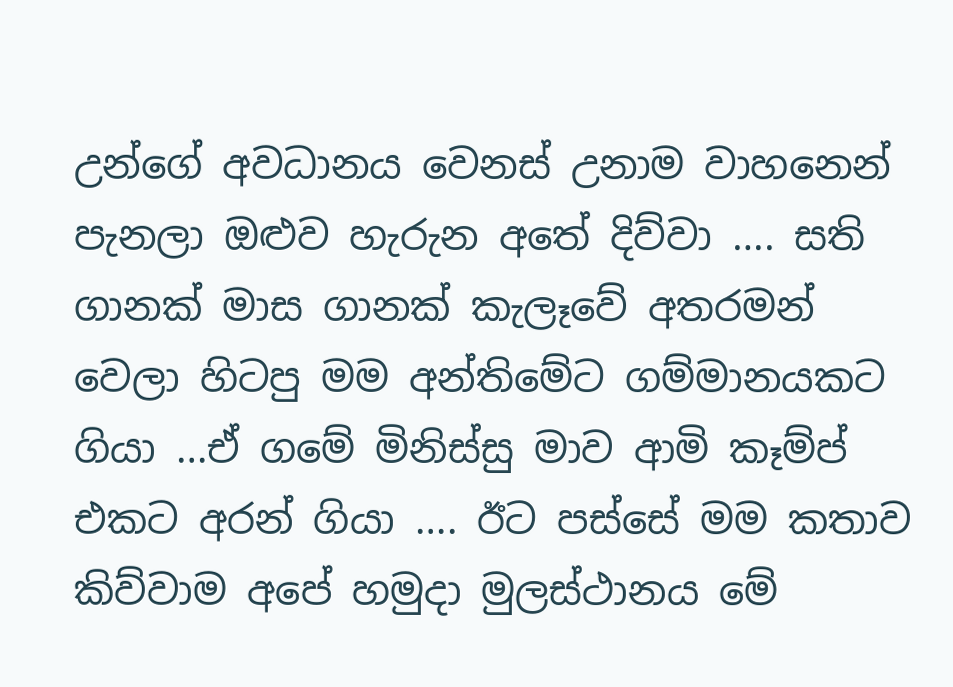උන්ගේ අවධානය වෙනස් උනාම වාහනෙන් පැනලා ඔළුව හැරුන අතේ දිව්වා …. සති ගානක් මාස ගානක් කැලෑවේ අතරමන් වෙලා හිටපු මම අන්තිමේට ගම්මානයකට ගියා …ඒ ගමේ මිනිස්සු මාව ආමි කෑම්ප් එකට අරන් ගියා …. ඊට පස්සේ මම කතාව කිව්වාම අපේ හමුදා මුලස්ථානය මේ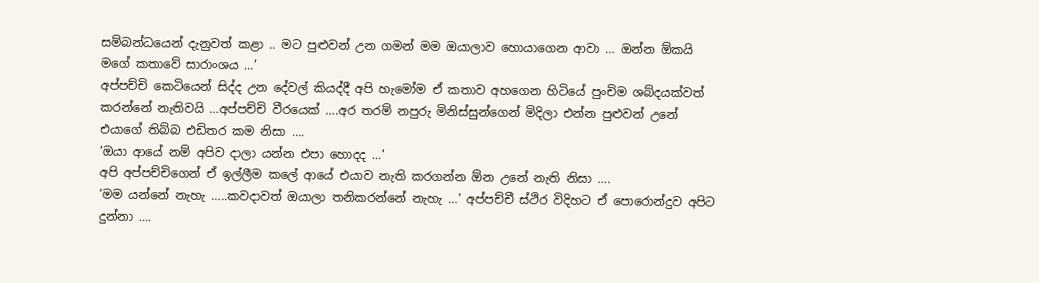සම්බන්ධයෙන් දැනුවත් කළා .. මට පුළුවන් උන ගමන් මම ඔයාලාව හොයාගෙන ආවා … ඔන්න ඕකයි මගේ කතාවේ සාරාංශය …’
අප්පච්චි කෙටියෙන් සිද්ද උන දේවල් කියද්දී අපි හැමෝම ඒ කතාව අහගෙන හිටියේ පුංචිම ශබ්දයක්වත් කරන්නේ නැතිවයි …අප්පච්චි වීරයෙක් ….අර තරම් නපුරු මිනිස්සුන්ගෙන් මිදිලා එන්න පුළුවන් උනේ එයාගේ තිබ්බ එඩිතර කම නිසා ….
‘ඔයා ආයේ නම් අපිව දාලා යන්න එපා හොදද …’
අපි අප්පච්චිගෙන් ඒ ඉල්ලීම කලේ ආයේ එයාව නැති කරගන්න ඕන උනේ නැති නිසා ….
‘මම යන්නේ නැහැ …..කවදාවත් ඔයාලා තනිකරන්නේ නැහැ …’ අප්පච්චී ස්ථිර විදිහට ඒ පොරොන්දුව අපිට දුන්නා ….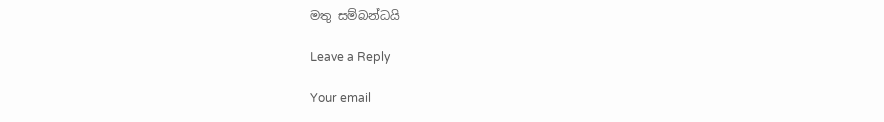මතු සම්බන්ධයි

Leave a Reply

Your email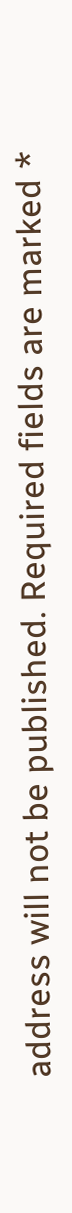address will not be published. Required fields are marked *